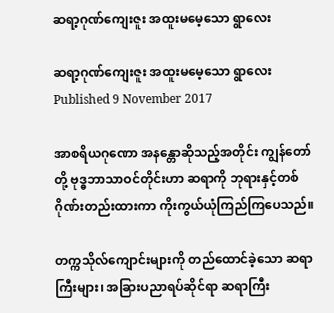ဆရာ့ဂုဏ်ကျေးဇူး အထူးမမေ့သော ရွာလေး

ဆရာ့ဂုဏ်ကျေးဇူး အထူးမမေ့သော ရွာလေး
Published 9 November 2017

အာစရိယဂုဏော အနန္တောဆိုသည့်အတိုင်း ကျွန်တော်တို့ ဗုဒ္ဓဘာသာဝင်တိုင်းဟာ ဆရာကို ဘုရားနှင့်တစ်ဂိုဏ်းတည်းထားကာ ကိုးကွယ်ယုံကြည်ကြပေသည်။

တက္ကသိုလ်ကျောင်းများကို တည်ထောင်ခဲ့သော ဆရာကြီးများ၊ အခြားပညာရပ်ဆိုင်ရာ ဆရာကြီး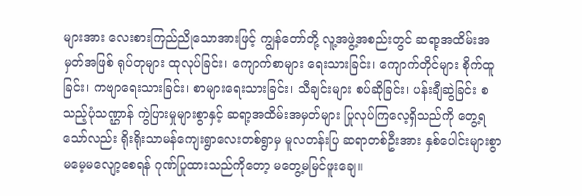များအား လေးစားကြည်ညိုသောအားဖြင့် ကျွန်တော်တို့ လူ့အဖွဲ့အစည်းတွင် ဆရာ့အထိမ်းအမှတ်အဖြစ် ရုပ်တုများ ထုလုပ်ခြင်း၊ ကျောက်စာများ ရေးသားခြင်း၊ ကျောက်တိုင်များ စိုက်ထူခြင်း၊ ကဗျာရေးသားခြင်း၊ စာများရေးသားခြင်း၊ သီချင်းများ စပ်ဆိုခြင်း၊ ပန်းချီဆွဲခြင်း စသည့်ပုံသဏ္ဌာန် ကွဲပြားမှုများစွာနှင့် ဆရာ့အထိမ်းအမှတ်များ ပြုလုပ်ကြလေ့ရှိသည်ကို တွေ့ရသော်လည်း ရိုးရိုးသာမန်ကျေးရွာလေးတစ်ရွာမှ မူလတန်းပြ ဆရာတစ်ဦးအား နှစ်ပေါင်းများစွာ မမေ့မလျော့စေရန် ဂုဏ်ပြုထားသည်ကိုတော့ မတွေ့မမြင်ဖူးချေ။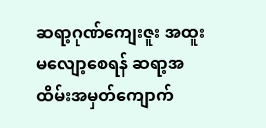ဆရာ့ဂုဏ်ကျေးဇူး အထူးမလျော့စေရန် ဆရာ့အထိမ်းအမှတ်ကျောက်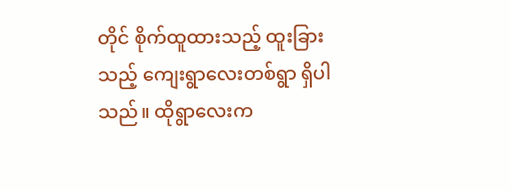တိုင် စိုက်ထူထားသည့် ထူးခြားသည့် ကျေးရွာလေးတစ်ရွာ ရှိပါသည်။ ထိုရွာလေးက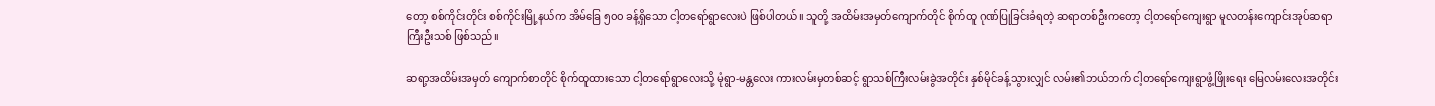တော့ စစ်ကိုင်းတိုင်း စစ်ကိုင်းမြို့နယ်က အိမ်ခြေ ၅၀၀ ခန့်ရှိသော ငါ့တရော်ရွာလေးပဲ ဖြစ်ပါတယ်။ သူတို့ အထိမ်းအမှတ်ကျောက်တိုင် စိုက်ထူ ဂုဏ်ပြုခြင်းခံရတဲ့ ဆရာတစ်ဦးကတော့ ငါ့တရော်ကျေးရွာ မူလတန်းကျောင်းအုပ်ဆရာကြီးဦးသစ် ဖြစ်သည်။

ဆရာ့အထိမ်းအမှတ် ကျောက်စာတိုင် စိုက်ထူထားသော ငါ့တရော်ရွာလေးသို့ မုံရွာ-မန္တလေး ကားလမ်းမှတစ်ဆင့် ရွာသစ်ကြီးလမ်းခွဲအတိုင်း နှစ်မိုင်ခန့်သွားလျှင် လမ်း၏ဘယ်ဘက် ငါ့တရော်ကျေးရွာဖွံ့ဖြိုးရေး မြေလမ်းလေးအတိုင်း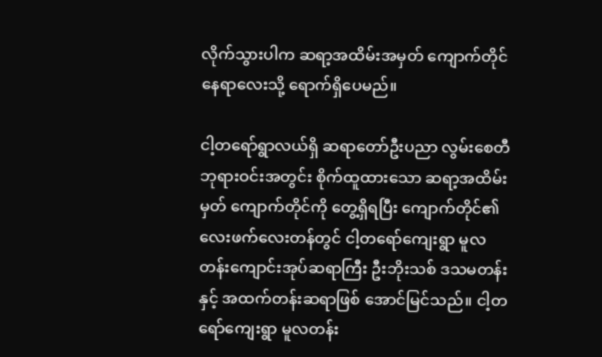လိုက်သွားပါက ဆရာ့အထိမ်းအမှတ် ကျောက်တိုင်နေရာလေးသို့ ရောက်ရှိပေမည်။

ငါ့တရော်ရွာလယ်ရှိ ဆရာတော်ဦးပညာ လွမ်းစေတီဘုရားဝင်းအတွင်း စိုက်ထူထားသော ဆရာ့အထိမ်းမှတ် ကျောက်တိုင်ကို တွေ့ရှိရပြီး ကျောက်တိုင်၏ လေးဖက်လေးတန်တွင် ငါ့တရော်ကျေးရွာ မူလတန်းကျောင်းအုပ်ဆရာကြီး ဦးဘိုးသစ် ဒသမတန်းနှင့် အထက်တန်းဆရာဖြစ် အောင်မြင်သည်။ ငါ့တရော်ကျေးရွာ မူလတန်း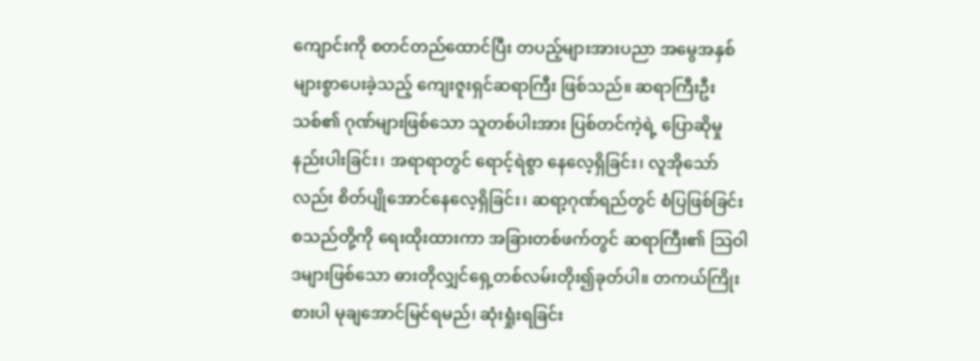ကျောင်းကို စတင်တည်ထောင်ပြီး တပည့်များအားပညာ အမွေအနှစ်များစွာပေးခဲ့သည့် ကျေးဇူးရှင်ဆရာကြီး ဖြစ်သည်။ ဆရာကြီးဦးသစ်၏ ဂုဏ်များဖြစ်သော သူတစ်ပါးအား ပြစ်တင်ကဲ့ရဲ့ ပြောဆိုမှု နည်းပါးခြင်း၊ အရာရာတွင် ရောင့်ရဲစွာ နေလေ့ရှိခြင်း၊ လူအိုသော်လည်း စိတ်ပျိုအောင်နေလေ့ရှိခြင်း၊ ဆရာ့ဂုဏ်ရည်တွင် စံပြဖြစ်ခြင်း စသည်တို့ကို ရေးထိုးထားကာ အခြားတစ်ဖက်တွင် ဆရာကြီး၏ သြဝါဒများဖြစ်သော ဓားတိုလျှင်ရှေ့တစ်လမ်းတိုး၍ခုတ်ပါ။ တကယ်ကြိုးစားပါ မုချအောင်မြင်ရမည်၊ ဆုံးရှုံးရခြင်း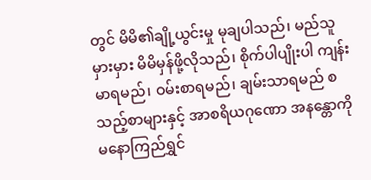တွင် မိမိ၏ချို့ယွင်းမှု မုချပါသည်၊ မည်သူမှားမှား မိမိမှန်ဖို့လိုသည်၊ စိုက်ပါပျိုးပါ ကျန်းမာရမည်၊ ဝမ်းစာရမည်၊ ချမ်းသာရမည် စသည့်စာများနှင့် အာစရိယဂုဏော အနန္တောကို မနောကြည်ရွှင်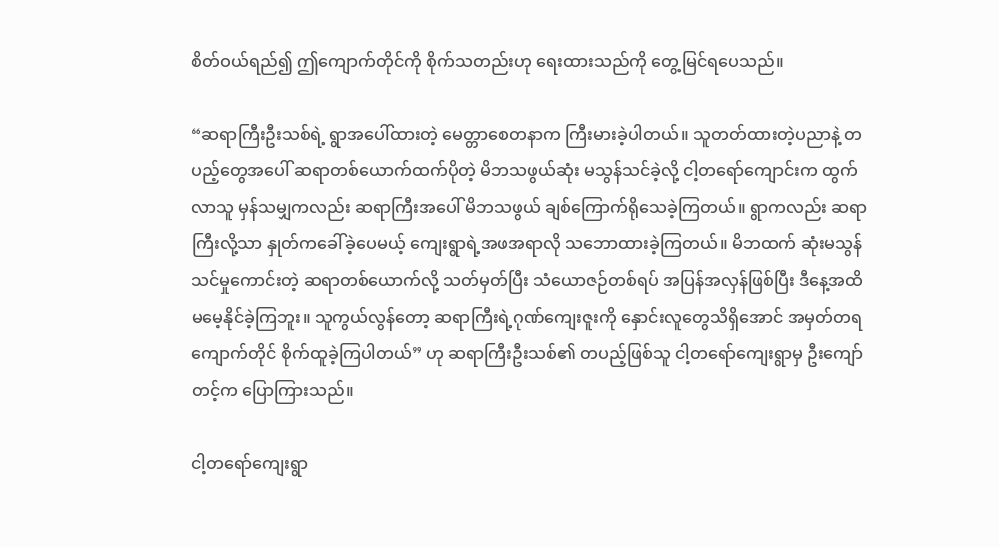စိတ်ဝယ်ရည်၍ ဤကျောက်တိုင်ကို စိုက်သတည်းဟု ရေးထားသည်ကို တွေ့မြင်ရပေသည်။

“ဆရာကြီးဦးသစ်ရဲ့ ရွာအပေါ်ထားတဲ့ မေတ္တာစေတနာက ကြီးမားခဲ့ပါတယ်။ သူတတ်ထားတဲ့ပညာနဲ့ တပည့်တွေအပေါ် ဆရာတစ်ယောက်ထက်ပိုတဲ့ မိဘသဖွယ်ဆုံး မသွန်သင်ခဲ့လို့ ငါ့တရော်ကျောင်းက ထွက်လာသူ မှန်သမျှကလည်း ဆရာကြီးအပေါ် မိဘသဖွယ် ချစ်ကြောက်ရိုသေခဲ့ကြတယ်။ ရွာကလည်း ဆရာကြီးလို့သာ နှုတ်ကခေါ်ခဲ့ပေမယ့် ကျေးရွာရဲ့အဖအရာလို သဘောထားခဲ့ကြတယ်။ မိဘထက် ဆုံးမသွန်သင်မှုကောင်းတဲ့ ဆရာတစ်ယောက်လို့ သတ်မှတ်ပြီး သံယောဇဉ်တစ်ရပ် အပြန်အလှန်ဖြစ်ပြီး ဒီနေ့အထိ မမေ့နိုင်ခဲ့ကြဘူး။ သူကွယ်လွန်တော့ ဆရာကြီးရဲ့ဂုဏ်ကျေးဇူးကို နှောင်းလူတွေသိရှိအောင် အမှတ်တရကျောက်တိုင် စိုက်ထူခဲ့ကြပါတယ်” ဟု ဆရာကြီးဦးသစ်၏ တပည့်ဖြစ်သူ ငါ့တရော်ကျေးရွာမှ ဦးကျော်တင့်က ပြောကြားသည်။

ငါ့တရော်ကျေးရွာ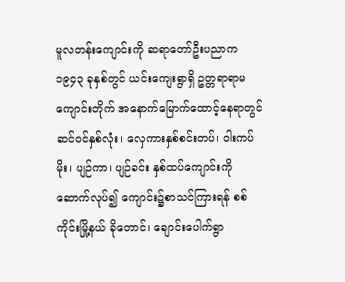မူလတန်းကျောင်းကို ဆရာတော်ဦးပညာက ၁၉၄၃ ခုနှစ်တွင် ယင်းကျေးရွာရှိ ဥတ္တရာရာမကျောင်းတိုက် အနောက်မြောက်ထောင့်နေရာတွင် ဆင်ဝင်နှစ်လုံး၊ လှေကားနှစ်စင်းတပ်၊ ဝါးကပ်မိုး၊ ပျဉ်ကာ၊ ပျဉ်ခင်း နှစ်ထပ်ကျောင်းကို ဆောက်လုပ်၍ ကျောင်း၌စာသင်ကြားရန် စစ်ကိုင်းမြို့နယ် ခိုတောင်၊ ချောင်းပေါက်ရွာ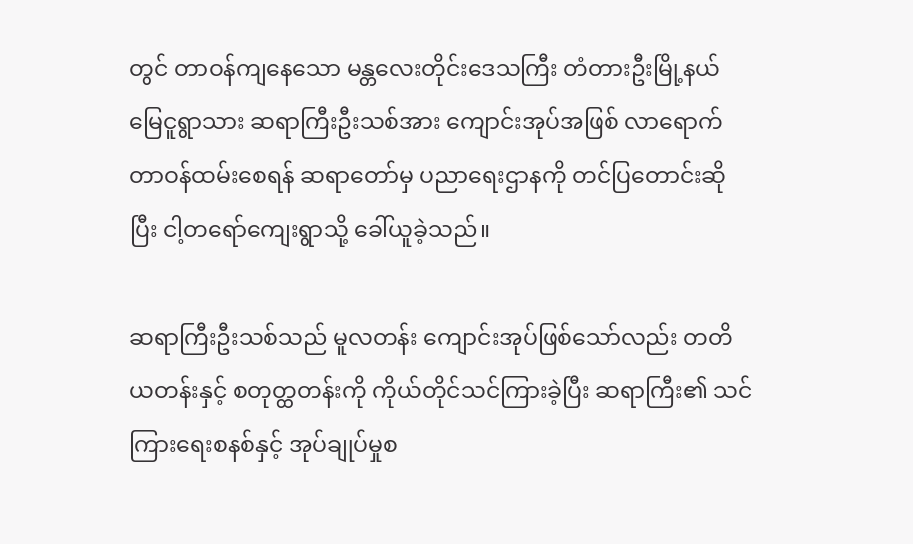တွင် တာဝန်ကျနေသော မန္တလေးတိုင်းဒေသကြီး တံတားဦးမြို့နယ် မြေငူရွာသား ဆရာကြီးဦးသစ်အား ကျောင်းအုပ်အဖြစ် လာရောက်တာဝန်ထမ်းစေရန် ဆရာတော်မှ ပညာရေးဌာနကို တင်ပြတောင်းဆိုပြီး ငါ့တရော်ကျေးရွာသို့ ခေါ်ယူခဲ့သည်။

ဆရာကြီးဦးသစ်သည် မူလတန်း ကျောင်းအုပ်ဖြစ်သော်လည်း တတိယတန်းနှင့် စတုတ္ထတန်းကို ကိုယ်တိုင်သင်ကြားခဲ့ပြီး ဆရာကြီး၏ သင်ကြားရေးစနစ်နှင့် အုပ်ချုပ်မှုစ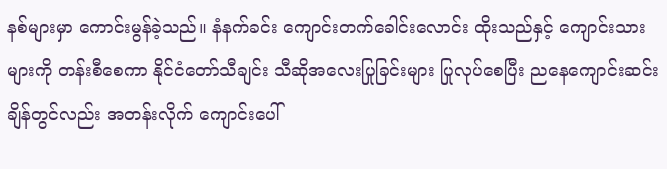နစ်များမှာ ကောင်းမွန်ခဲ့သည်။ နံနက်ခင်း ကျောင်းတက်ခေါင်းလောင်း ထိုးသည်နှင့် ကျောင်းသားများကို တန်းစီစေကာ နိုင်ငံတော်သီချင်း သီဆိုအလေးပြုခြင်းများ ပြုလုပ်စေပြီး ညနေကျောင်းဆင်းချိန်တွင်လည်း အတန်းလိုက် ကျောင်းပေါ်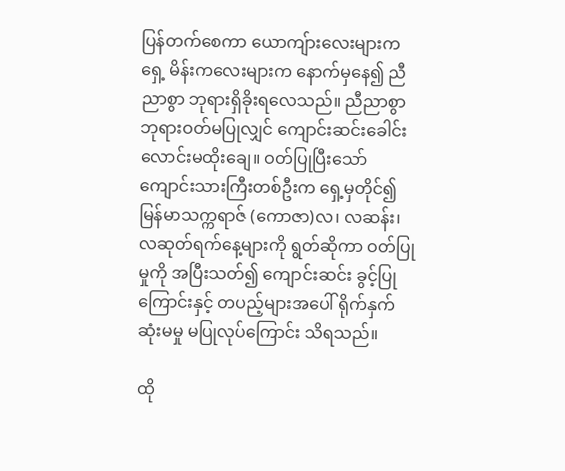ပြန်တက်စေကာ ယောကျ်ားလေးများကရှေ့ မိန်းကလေးများက နောက်မှနေ၍ ညီညာစွာ ဘုရားရှိခိုးရလေသည်။ ညီညာစွာ ဘုရားဝတ်မပြုလျှင် ကျောင်းဆင်းခေါင်းလောင်းမထိုးချေ။ ဝတ်ပြုပြီးသော် ကျောင်းသားကြီးတစ်ဦးက ရှေ့မှတိုင်၍ မြန်မာသက္ကရာဇ် (ကောဇာ)လ၊ လဆန်း၊ လဆုတ်ရက်နေ့များကို ရွတ်ဆိုကာ ဝတ်ပြုမှုကို အပြီးသတ်၍ ကျောင်းဆင်း ခွင့်ပြုကြောင်းနှင့် တပည့်များအပေါ် ရိုက်နှက်ဆုံးမမှု မပြုလုပ်ကြောင်း သိရသည်။

ထို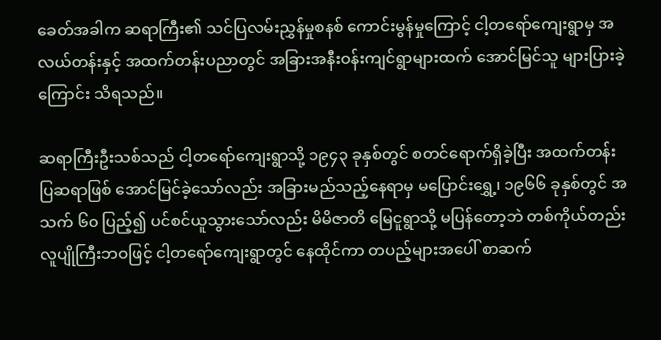ခေတ်အခါက ဆရာကြီး၏ သင်ပြလမ်းညွှန်မှုစနစ် ကောင်းမွန်မှုကြောင့် ငါ့တရော်ကျေးရွာမှ အလယ်တန်းနှင့် အထက်တန်းပညာတွင် အခြားအနီးဝန်းကျင်ရွာများထက် အောင်မြင်သူ များပြားခဲ့ကြောင်း သိရသည်။

ဆရာကြီးဦးသစ်သည် ငါ့တရော်ကျေးရွာသို့ ၁၉၄၃ ခုနှစ်တွင် စတင်ရောက်ရှိခဲ့ပြီး အထက်တန်းပြဆရာဖြစ် အောင်မြင်ခဲ့သော်လည်း အခြားမည်သည့်နေရာမှ မပြောင်းရွှေ့၊ ၁၉၆၆ ခုနှစ်တွင် အသက် ၆၀ ပြည့်၍ ပင်စင်ယူသွားသော်လည်း မိမိဇာတိ မြေငူရွာသို့ မပြန်တော့ဘဲ တစ်ကိုယ်တည်း လူပျိုကြီးဘဝဖြင့် ငါ့တရော်ကျေးရွာတွင် နေထိုင်ကာ တပည့်များအပေါ် စာဆက်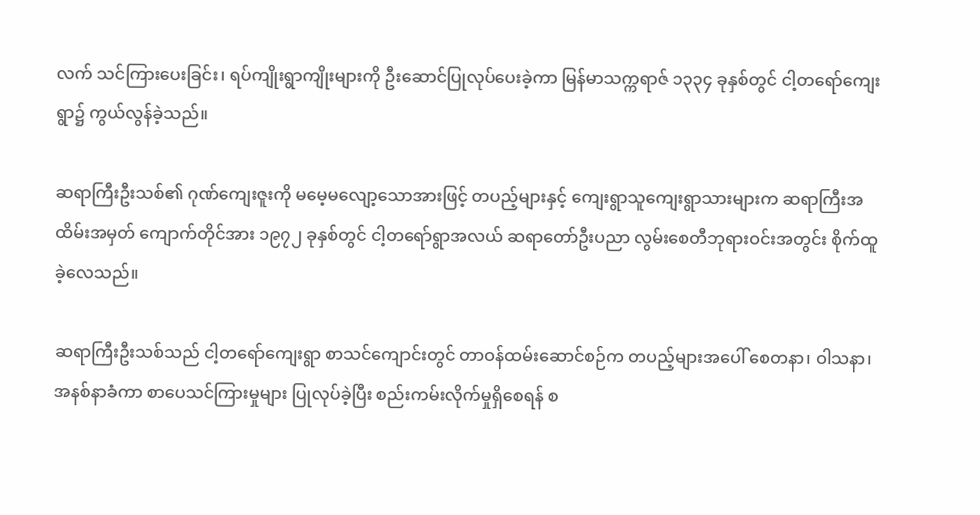လက် သင်ကြားပေးခြင်း၊ ရပ်ကျိုးရွာကျိုးများကို ဦးဆောင်ပြုလုပ်ပေးခဲ့ကာ မြန်မာသက္ကရာဇ် ၁၃၃၄ ခုနှစ်တွင် ငါ့တရော်ကျေးရွာ၌ ကွယ်လွန်ခဲ့သည်။

ဆရာကြီးဦးသစ်၏ ဂုဏ်ကျေးဇူးကို မမေ့မလျော့သောအားဖြင့် တပည့်များနှင့် ကျေးရွာသူကျေးရွာသားများက ဆရာကြီးအထိမ်းအမှတ် ကျောက်တိုင်အား ၁၉၇၂ ခုနှစ်တွင် ငါ့တရော်ရွာအလယ် ဆရာတော်ဦးပညာ လွမ်းစေတီဘုရားဝင်းအတွင်း စိုက်ထူခဲ့လေသည်။

ဆရာကြီးဦးသစ်သည် ငါ့တရော်ကျေးရွာ စာသင်ကျောင်းတွင် တာဝန်ထမ်းဆောင်စဉ်က တပည့်များအပေါ် စေတနာ၊ ဝါသနာ၊ အနစ်နာခံကာ စာပေသင်ကြားမှုများ ပြုလုပ်ခဲ့ပြီး စည်းကမ်းလိုက်မှုရှိစေရန် စ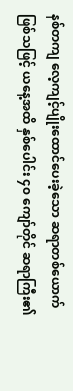နစ်တကျ လေ့ကျင့်ပျိုးထောင်ပေးခဲ့သော ဆရာတစ်ယောက်ဖြစ်သဖြင့် ယနေ့အထိ နှစ်ပေါင်း ၄၀ ကျော်တိုင် ဆရာကြီး၏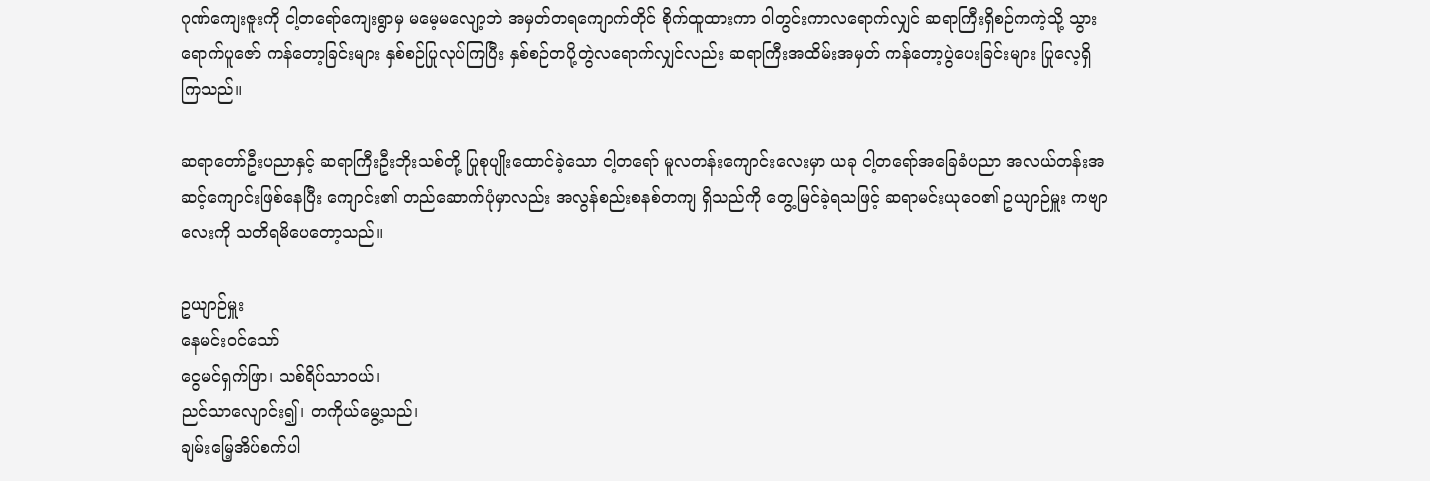ဂုဏ်ကျေးဇူးကို ငါ့တရော်ကျေးရွာမှ မမေ့မလျော့ဘဲ အမှတ်တရကျောက်တိုင် စိုက်ထူထားကာ ဝါတွင်းကာလရောက်လျှင် ဆရာကြီးရှိစဉ်ကကဲ့သို့ သွားရောက်ပူဇော် ကန်တော့ခြင်းများ နှစ်စဉ်ပြုလုပ်ကြပြီး နှစ်စဉ်တပို့တွဲလရောက်လျှင်လည်း ဆရာကြီးအထိမ်းအမှတ် ကန်တော့ပွဲပေးခြင်းများ ပြုလေ့ရှိကြသည်။

ဆရာတော်ဦးပညာနှင့် ဆရာကြီးဦးဘိုးသစ်တို့ ပြုစုပျိုးထောင်ခဲ့သော ငါ့တရော် မူလတန်းကျောင်းလေးမှာ ယခု ငါ့တရော်အခြေခံပညာ အလယ်တန်းအဆင့်ကျောင်းဖြစ်နေပြီး ကျောင်း၏ တည်ဆောက်ပုံမှာလည်း အလွန်စည်းစနစ်တကျ ရှိသည်ကို တွေ့မြင်ခဲ့ရသဖြင့် ဆရာမင်းယုဝေ၏ ဥယျာဉ်မှူး ကဗျာလေးကို သတိရမိပေတော့သည်။

ဥယျာဉ်မှူး
နေမင်းဝင်သော်
ငွေမင်ရှက်ဖြာ၊ သစ်ရိပ်သာဝယ်၊
ညင်သာလျောင်း၍၊ တကိုယ်မွေ့သည်၊
ချမ်းမြေ့အိပ်စက်ပါ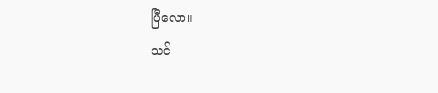ပြီလော။
သင်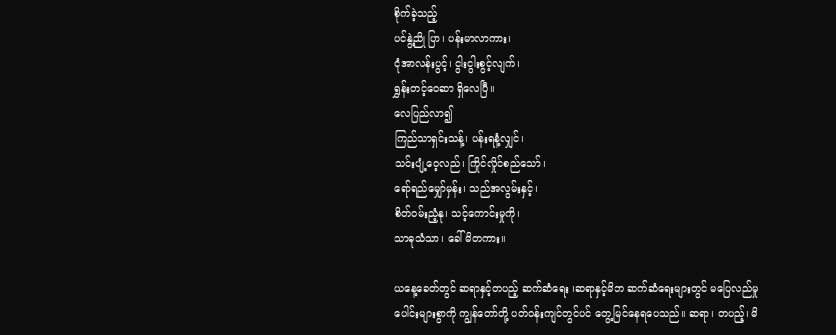စိုက်ခဲ့သည့်
ပင်နွဲ့ညို ပြာ၊ ပန်းမာလာကား၊
ငုံအာလန်းပွင့်၊ ငွါးငွါးစွင့်လျက်၊
ရွှန်းတင့်ဝေဆာ ရှိလေပြီ။
လေပြည်လာ၍
ကြည်သာရှင်းသန့်၊ ပန်းရနံ့လျှင်၊
သင်းပျံ့ဝေ့လည်၊ ကြိုင်လှိုင်စည်သော်၊
ရော်ရည်မျှော်မှန်း၊ သည်အလွမ်းနှင့်၊
စိတ်ဝမ်းညံ့နု၊ သင့်ကောင်းမှုကို၊
သာဓုသံသာ၊ ခေါ်မိတကား။

ယနေ့ခေတ်တွင် ဆရာနှင့်တပည့် ဆက်ဆံရေး ၊ဆရာနှင့်မိဘ ဆက်ဆံရေးများတွင် မပြေလည်မှုပေါင်းများစွာကို ကျွန်တော်တို့ ပတ်ဝန်းကျင်တွင်ပင် တွေ့မြင်နေရပေသည်။ ဆရာ၊ တပည့်၊ မိ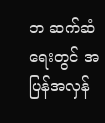ဘ ဆက်ဆံရေးတွင် အပြန်အလှန်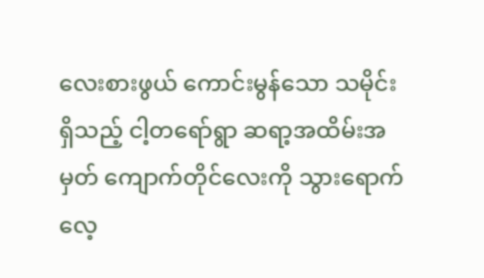လေးစားဖွယ် ကောင်းမွန်သော သမိုင်းရှိသည့် ငါ့တရော်ရွာ ဆရာ့အထိမ်းအမှတ် ကျောက်တိုင်လေးကို သွားရောက်လေ့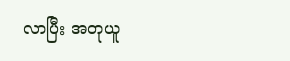လာပြီး အတုယူ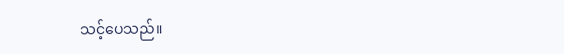သင့်ပေသည်။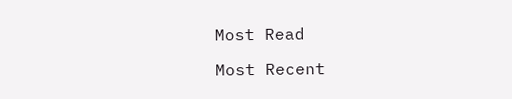Most Read

Most Recent